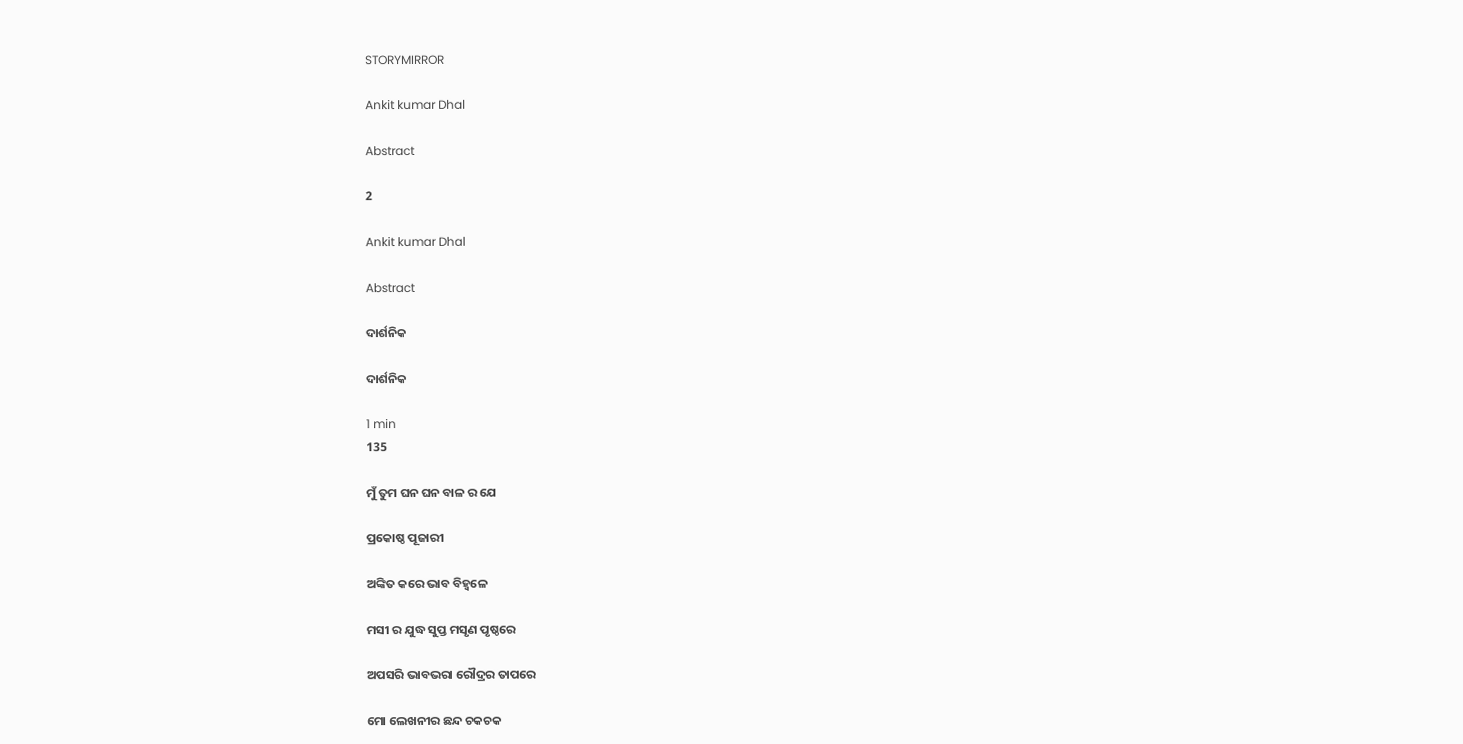STORYMIRROR

Ankit kumar Dhal

Abstract

2

Ankit kumar Dhal

Abstract

ଦାର୍ଶନିକ

ଦାର୍ଶନିକ

1 min
135

ମୁଁ ତୁମ ଘନ ଘନ ବାଳ ର ଯେ

ପ୍ରକୋଷ୍ଠ ପୂଜାରୀ

ଅଙ୍କିତ କରେ ଭାବ ବିହ୍ଵଳେ

ମସୀ ର ଯୁଦ୍ଧ ସୁପ୍ତ ମସୃଣ ପୃଷ୍ଠରେ

ଅପସରି ଭାବଭରା ରୌଦ୍ରର ତାପରେ

ମୋ ଲେଖନୀର ଛନ୍ଦ ଚକଚକ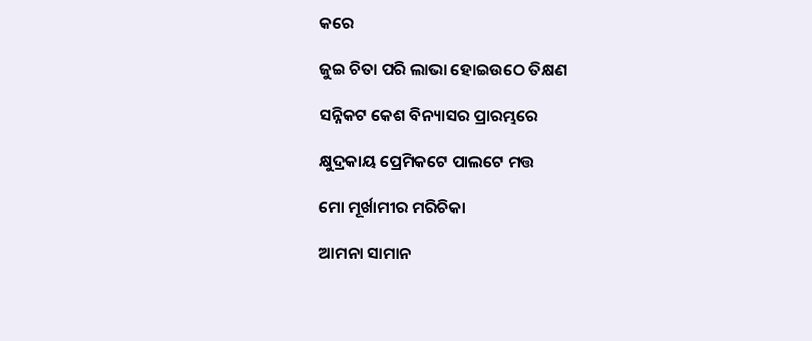କରେ

ଜୁଇ ଚିତା ପରି ଲାଭା ହୋଇଉଠେ ତିକ୍ଷଣ

ସନ୍ନିକଟ କେଶ ବିନ୍ୟାସର ପ୍ରାରମ୍ଭରେ

କ୍ଷୁଦ୍ରକାୟ ପ୍ରେମିକଟେ ପାଲଟେ ମତ୍ତ

ମୋ ମୂର୍ଖାମୀର ମରିଚିକା

ଆମନା ସାମାନ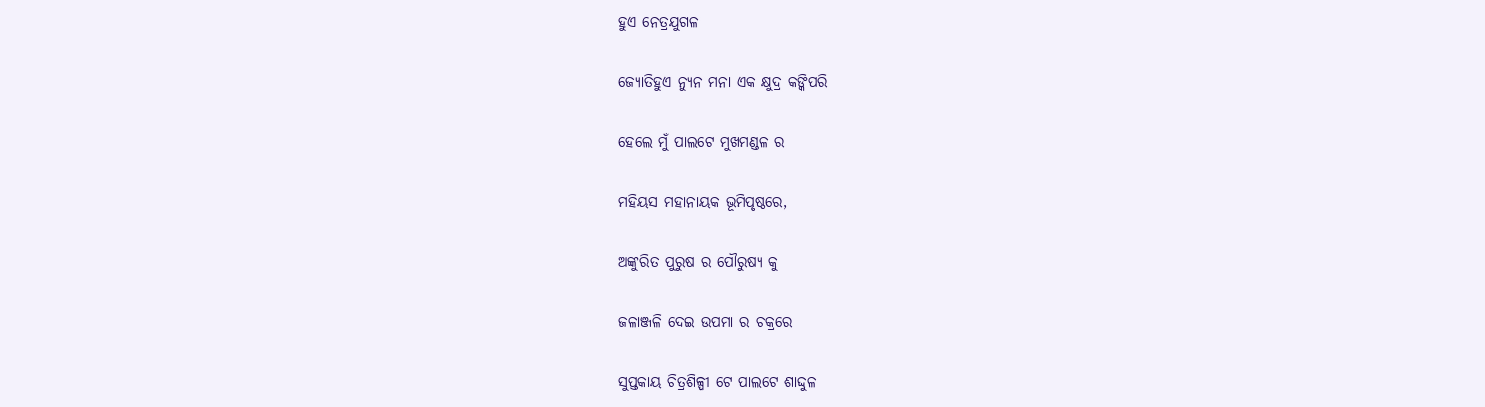ହୁଏ ନେତ୍ରଯୁଗଳ

ଜ୍ୟୋତିହୁଏ ନ୍ୟୁନ ମନା ଏକ କ୍ଷୁଦ୍ର କଙ୍କିପରି

ହେଲେ ମୁଁ ପାଲଟେ ମୁଖମଣ୍ଡଳ ର

ମହିୟସ ମହାନାୟକ ଭୂମିପୃଷ୍ଠରେ,

ଅଙ୍କୁରିତ ପୁରୁଷ ର ପୌରୁଷ୍ୟ କୁ

ଜଳାଞ୍ଜଳି ଦେଇ ଉପମା ର ଚକ୍ରରେ

ସୁପ୍ତକାୟ ଚିତ୍ରଶିଳ୍ପୀ ଟେ ପାଲଟେ ଶାଦ୍ଦୁଳ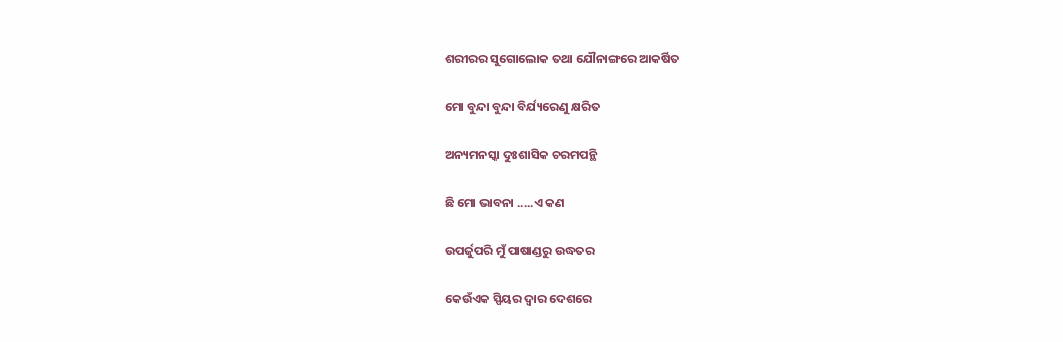ଶରୀରର ସୁଗୋଲୋକ ତଥା ଯୌନାଙ୍ଗରେ ଆକର୍ଷିତ

ମୋ ବୁନ୍ଦା ବୁନ୍ଦା ବିର୍ଯ୍ୟରେଣୁ କ୍ଷରିତ

ଅନ୍ୟମନସ୍କା ଦୁଃଶାସିକ ଚରମପନ୍ଥି

ଛି ମୋ ଭାବନା .....ଏ କଣ

ଉପର୍ଜୁପରି ମୁଁ ପାଷାଣ୍ଡରୁ ଉଦ୍ଧତର

କେଉଁଏକ ସ୍ପିୟର ଦ୍ବାର ଦେଶରେ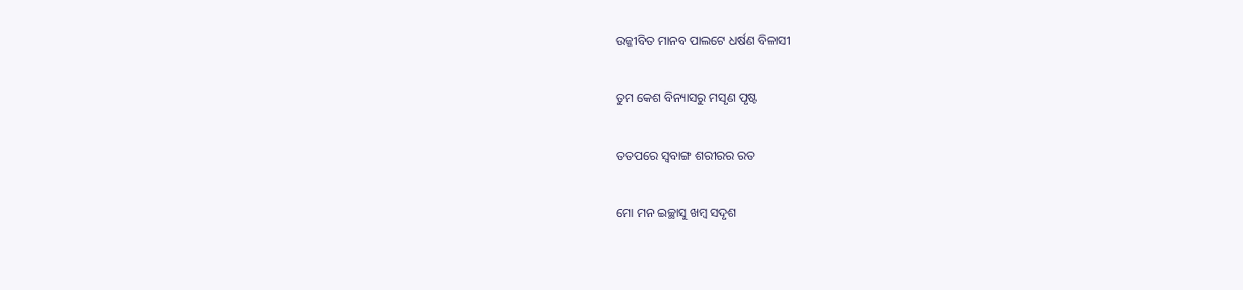ଉଜ୍ଜୀବିତ ମାନବ ପାଲଟେ ଧର୍ଷଣ ବିଳାସୀ

ତୁମ କେଶ ବିନ୍ୟାସରୁ ମସୃଣ ପୃଷ୍ଟ

ତତପରେ ସ୍ବବାଙ୍ଗ ଶରୀରର ରତ

ମୋ ମନ ଇଚ୍ଛାସୁ ଖମ୍ବ ସଦୃଶ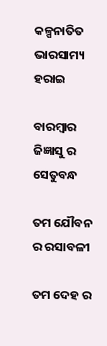କଳ୍ପନାତିତ ଭାରସାମ୍ୟ ହରାଇ

ବାରମ୍ବାର ଜିଜ୍ଞାସୁ ର ସେତୁବନ୍ଧ

ତମ ଯୌବନ ର ରସାବଳୀ

ତମ ଦେହ ର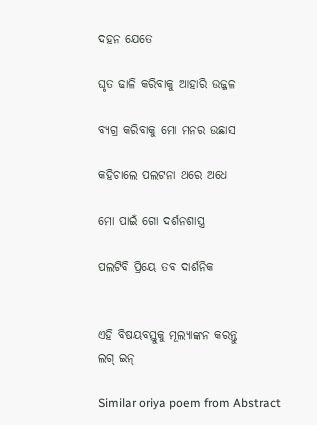ଦହନ ଯେତେ

ଘୃତ ଢାଳି କରିବାକୁ ଆହାରି ଉଜ୍ଜଳ

ବ୍ୟଗ୍ର କରିବାକୁ ମୋ ମନର ଉଛାସ

କହିଚାଲେ ପଲଟନା ଥରେ ଅଧେ

ମୋ ପାଇଁ ଗୋ ଦର୍ଶନଶାସ୍ତ୍ର

ପଲଟିବି ପ୍ରିୟେ ତବ ଦାର୍ଶନିକ


ଏହି ବିଷୟବସ୍ତୁକୁ ମୂଲ୍ୟାଙ୍କନ କରନ୍ତୁ
ଲଗ୍ ଇନ୍

Similar oriya poem from Abstract